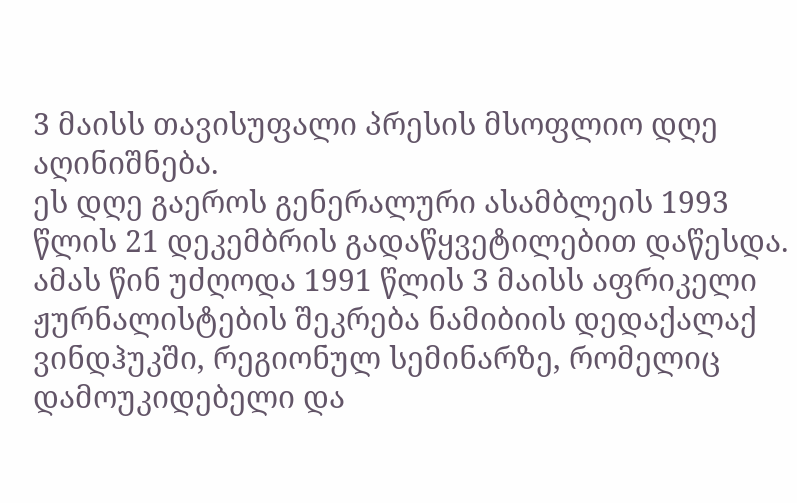3 მაისს თავისუფალი პრესის მსოფლიო დღე აღინიშნება.
ეს დღე გაეროს გენერალური ასამბლეის 1993 წლის 21 დეკემბრის გადაწყვეტილებით დაწესდა.
ამას წინ უძღოდა 1991 წლის 3 მაისს აფრიკელი ჟურნალისტების შეკრება ნამიბიის დედაქალაქ ვინდჰუკში, რეგიონულ სემინარზე, რომელიც დამოუკიდებელი და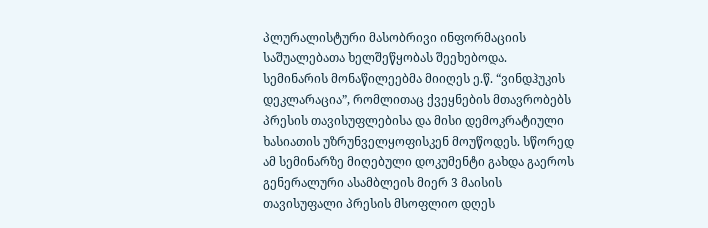პლურალისტური მასობრივი ინფორმაციის საშუალებათა ხელშეწყობას შეეხებოდა.
სემინარის მონაწილეებმა მიიღეს ე.წ. “ვინდჰუკის დეკლარაცია”, რომლითაც ქვეყნების მთავრობებს პრესის თავისუფლებისა და მისი დემოკრატიული ხასიათის უზრუნველყოფისკენ მოუწოდეს. სწორედ ამ სემინარზე მიღებული დოკუმენტი გახდა გაეროს გენერალური ასამბლეის მიერ 3 მაისის თავისუფალი პრესის მსოფლიო დღეს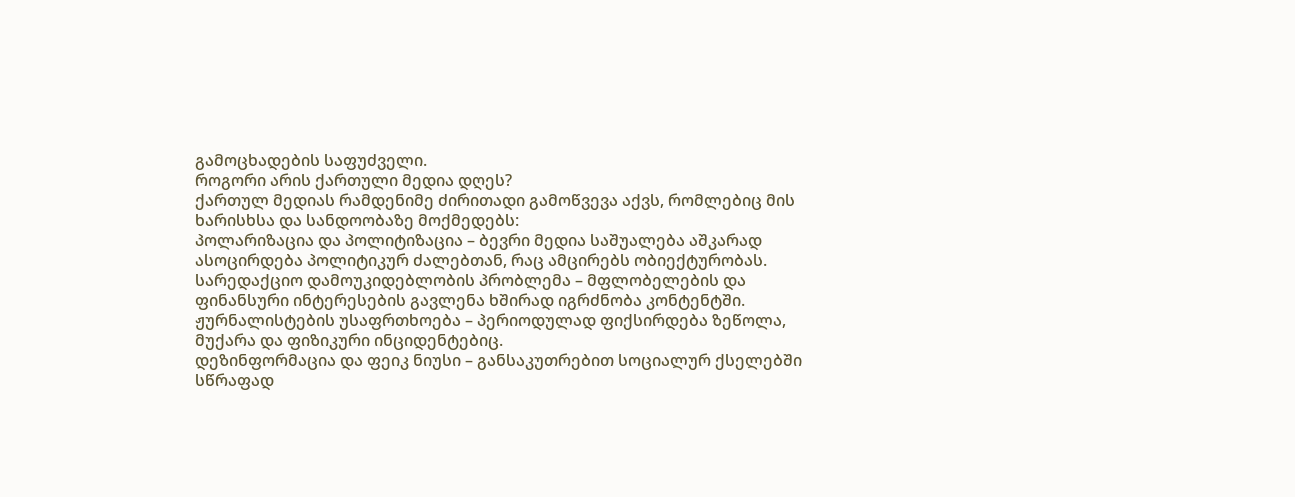გამოცხადების საფუძველი.
როგორი არის ქართული მედია დღეს?
ქართულ მედიას რამდენიმე ძირითადი გამოწვევა აქვს, რომლებიც მის ხარისხსა და სანდოობაზე მოქმედებს:
პოლარიზაცია და პოლიტიზაცია – ბევრი მედია საშუალება აშკარად ასოცირდება პოლიტიკურ ძალებთან, რაც ამცირებს ობიექტურობას.
სარედაქციო დამოუკიდებლობის პრობლემა – მფლობელების და ფინანსური ინტერესების გავლენა ხშირად იგრძნობა კონტენტში.
ჟურნალისტების უსაფრთხოება – პერიოდულად ფიქსირდება ზეწოლა, მუქარა და ფიზიკური ინციდენტებიც.
დეზინფორმაცია და ფეიკ ნიუსი – განსაკუთრებით სოციალურ ქსელებში სწრაფად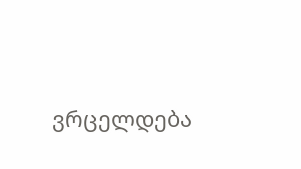ვრცელდება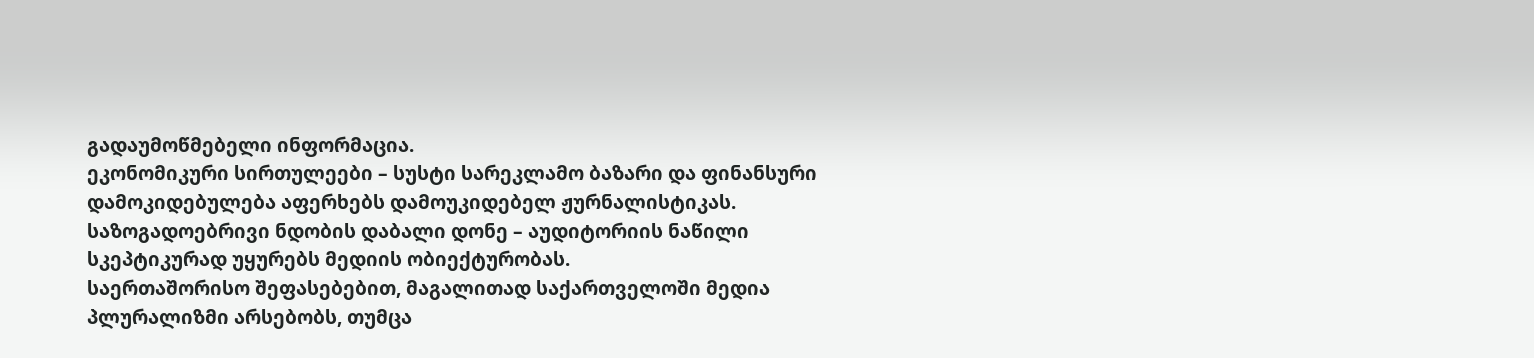გადაუმოწმებელი ინფორმაცია.
ეკონომიკური სირთულეები – სუსტი სარეკლამო ბაზარი და ფინანსური დამოკიდებულება აფერხებს დამოუკიდებელ ჟურნალისტიკას.
საზოგადოებრივი ნდობის დაბალი დონე – აუდიტორიის ნაწილი სკეპტიკურად უყურებს მედიის ობიექტურობას.
საერთაშორისო შეფასებებით, მაგალითად საქართველოში მედია პლურალიზმი არსებობს, თუმცა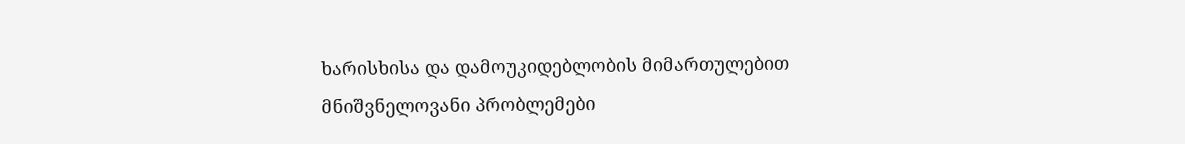ხარისხისა და დამოუკიდებლობის მიმართულებით მნიშვნელოვანი პრობლემები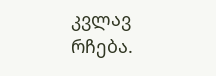კვლავ რჩება.